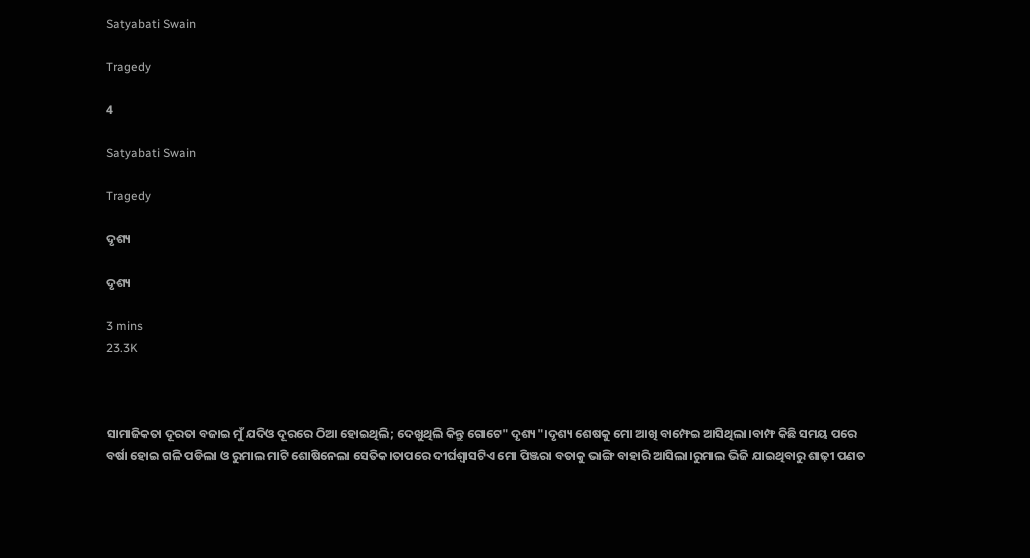Satyabati Swain

Tragedy

4

Satyabati Swain

Tragedy

ଦୃଶ୍ୟ

ଦୃଶ୍ୟ

3 mins
23.3K



ସାମାଜିକତା ଦୂରତା ବଜାଇ ମୁଁ ଯଦିଓ ଦୂରରେ ଠିଆ ହୋଇଥିଲି; ଦେଖୁଥିଲି କିନ୍ତୁ ଗୋଟେ" ଦୃଶ୍ୟ"।ଦୃଶ୍ୟ ଶେଷକୁ ମୋ ଆଖି ବାମ୍ଫେଇ ଆସିଥିଲା।ବାମ୍ଫ କିଛି ସମୟ ପରେ ବର୍ଷା ହୋଇ ଗଳି ପଡିଲା ଓ ରୁମାଲ ମାଟି ଶୋଷିନେଲା ସେତିକ।ତାପରେ ଦୀର୍ଘଶ୍ଵାସଟିଏ ମୋ ପିଞ୍ଜରା ବତାକୁ ଭାଙ୍ଗି ବାହାରି ଆସିଲା।ରୁମାଲ ଭିଜି ଯାଇଥିବାରୁ ଶାଢ଼ୀ ପଣତ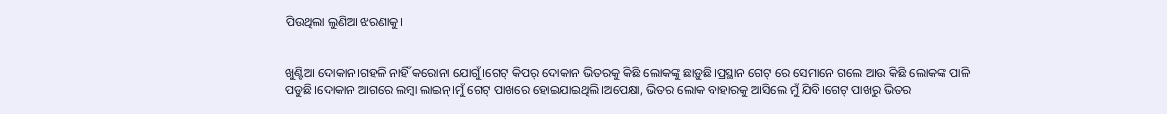ପିଉଥିଲା ଲୁଣିଆ ଝରଣାକୁ।


ଖୁଣ୍ଟିଆ ଦୋକାନ।ଗହଳି ନାହିଁ କରୋନା ଯୋଗୁଁ।ଗେଟ୍ କିପର୍ ଦୋକାନ ଭିତରକୁ କିଛି ଲୋକଙ୍କୁ ଛାଡ଼ୁଛି।ପ୍ରସ୍ଥାନ ଗେଟ୍ ରେ ସେମାନେ ଗଲେ ଆଉ କିଛି ଲୋକଙ୍କ ପାଳି ପଡୁଛି।ଦୋକାନ ଆଗରେ ଲମ୍ବା ଲାଇନ୍।ମୁଁ ଗେଟ୍ ପାଖରେ ହୋଇଯାଇଥିଲି।ଅପେକ୍ଷା, ଭିତର ଲୋକ ବାହାରକୁ ଆସିଲେ ମୁଁ ଯିବି।ଗେଟ୍ ପାଖରୁ ଭିତର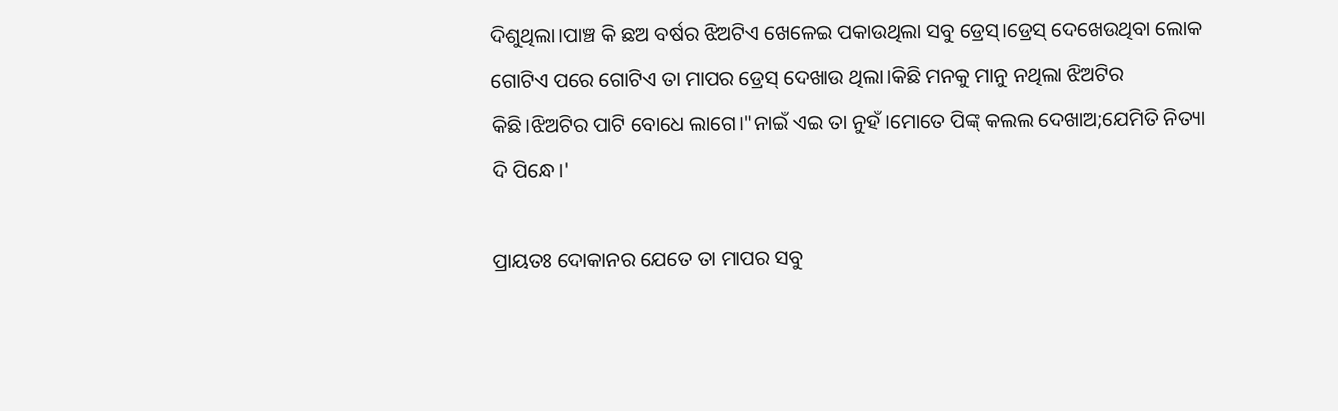ଦିଶୁଥିଲା।ପାଞ୍ଚ କି ଛଅ ବର୍ଷର ଝିଅଟିଏ ଖେଳେଇ ପକାଉଥିଲା ସବୁ ଡ୍ରେସ୍।ଡ୍ରେସ୍ ଦେଖେଉଥିବା ଲୋକ ଗୋଟିଏ ପରେ ଗୋଟିଏ ତା ମାପର ଡ୍ରେସ୍ ଦେଖାଉ ଥିଲା।କିଛି ମନକୁ ମାନୁ ନଥିଲା ଝିଅଟିର କିଛି।ଝିଅଟିର ପାଟି ବୋଧେ ଲାଗେ।"ନାଇଁ ଏଇ ତା ନୁହଁ।ମୋତେ ପିଙ୍କ୍ କଲଲ ଦେଖାଅ;ଯେମିତି ନିତ୍ୟା ଦି ପିନ୍ଧେ।'

ପ୍ରାୟତଃ ଦୋକାନର ଯେତେ ତା ମାପର ସବୁ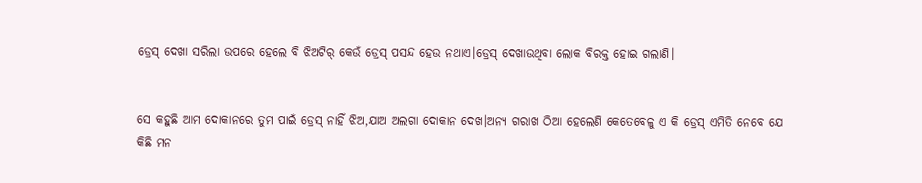ଡ୍ରେସ୍ ଦେଖା ସରିଲା ଉପରେ ହେଲେ ବି ଝିଅଟିର୍ କେଉଁ ଡ୍ରେସ୍ ପସନ୍ଦ ହେଉ ନଥାଏ।ଡ୍ରେସ୍ ଦେଖାଉଥିବା ଲୋକ ବିରକ୍ତ ହୋଇ ଗଲାଣି।


ସେ କହୁଛି ଆମ ଦୋକାନରେ ତୁମ ପାଇଁ ଡ୍ରେସ୍ ନାହିଁ ଝିଅ,ଯାଅ ଅଲଗା ଦୋକାନ ଦେଖ।ଅନ୍ୟ ଗରାଖ ଠିଆ ହେଲେଣି କେତେବେଳୁ ଏ କି ଡ୍ରେସ୍ ଏମିତି ନେବେ ଯେ କିଛି ମନ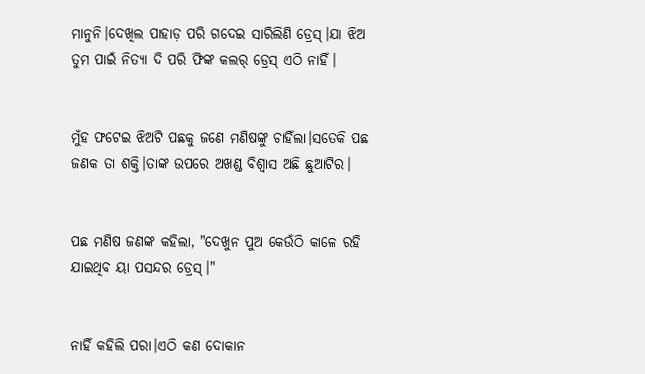ମାନୁନି।ଦେଖିଲ ପାହାଡ଼ ପରି ଗଦେଇ ସାରିଲିଣି ଡ୍ରେସ୍।ଯା ଝିଅ ତୁମ ପାଇଁ ନିତ୍ୟା ଦି ପରି ଫିଙ୍କ କଲର୍ ଡ୍ରେସ୍ ଏଠି ନାହିଁ।


ମୁଁହ ଫଟେଇ ଝିଅଟି ପଛକୁ ଜଣେ ମଣିଷଙ୍କୁ ଚାହିଁଲା।ସତେକି ପଛ ଜଣକ ତା ଶକ୍ତି।ତାଙ୍କ ଉପରେ ଅଖଣ୍ଡ ବିଶ୍ୱାସ ଅଛି ଛୁଆଟିର।


ପଛ ମଣିଷ ଜଣଙ୍କ କହିଲା, "ଦେଖୁନ ପୁଅ କେଉଁଠି କାଳେ ରହି ଯାଇଥିବ ୟା ପସନ୍ଦର ଡ୍ରେସ୍।"


ନାହିଁ କହିଲି ପରା।ଏଠି କଣ ଦୋକାନ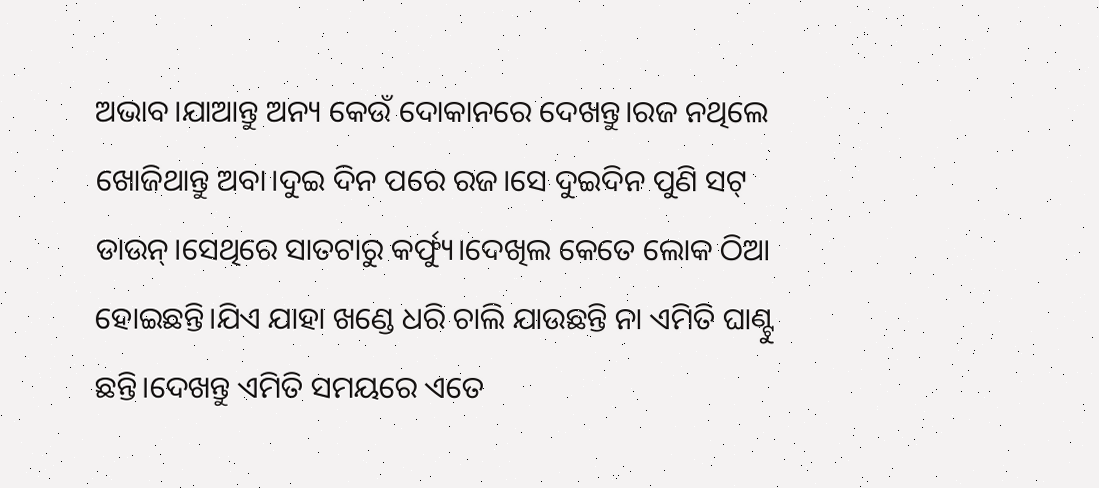ଅଭାବ।ଯାଆନ୍ତୁ ଅନ୍ୟ କେଉଁ ଦୋକାନରେ ଦେଖନ୍ତୁ।ରଜ ନଥିଲେ ଖୋଜିଥାନ୍ତୁ ଅବା।ଦୁଇ ଦିନ ପରେ ରଜ।ସେ ଦୁଇଦିନ ପୁଣି ସଟ୍ ଡାଉନ୍।ସେଥିରେ ସାତଟାରୁ କର୍ଫ୍ୟୁ।ଦେଖିଲ କେତେ ଲୋକ ଠିଆ ହୋଇଛନ୍ତି।ଯିଏ ଯାହା ଖଣ୍ଡେ ଧରି ଚାଲି ଯାଉଛନ୍ତି ନା ଏମିତି ଘାଣ୍ଟୁ ଛନ୍ତି।ଦେଖନ୍ତୁ ଏମିତି ସମୟରେ ଏତେ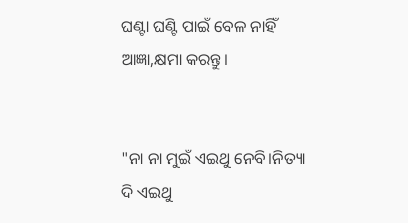ଘଣ୍ଟା ଘଣ୍ଟି ପାଇଁ ବେଳ ନାହିଁ ଆଜ୍ଞା,କ୍ଷମା କରନ୍ତୁ।


"ନା ନା ମୁଇଁ ଏଇଥୁ ନେବି।ନିତ୍ୟା ଦି ଏଇଥୁ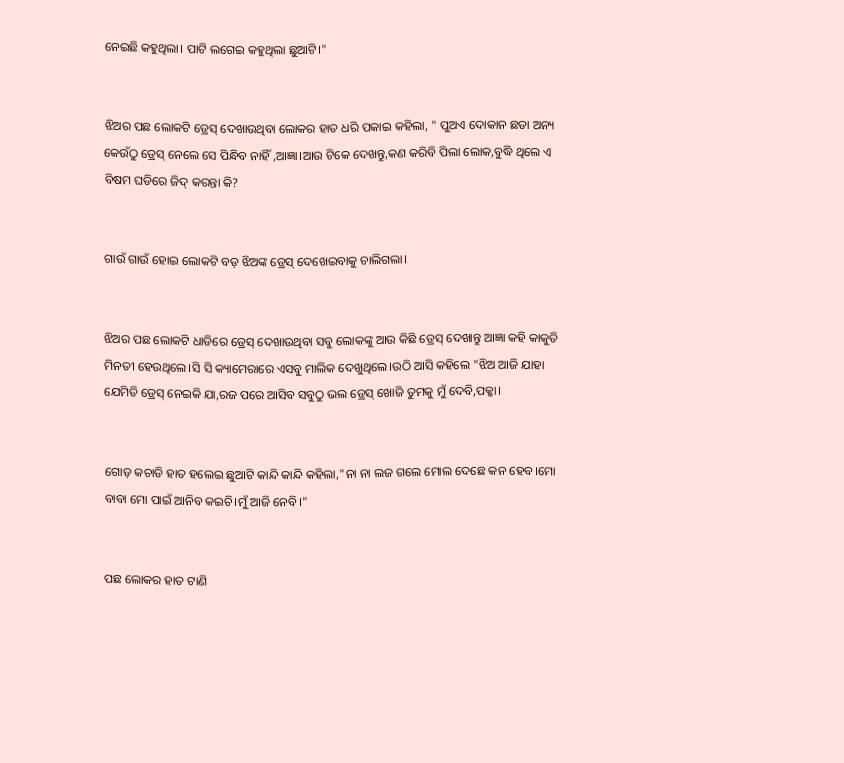ନେଇଛି କହୁଥିଲା। ପାଟି ଲଗେଇ କହୁଥିଲା ଛୁଆଟି।"


ଝିଅର ପଛ ଲୋକଟି ଡ୍ରେସ୍ ଦେଖାଉଥିବା ଲୋକର ହାତ ଧରି ପକାଇ କହିଲା, " ପୁଅଏ ଦୋକାନ ଛଡା ଅନ୍ୟ କେଉଁଠୁ ଡ୍ରେସ୍ ନେଲେ ସେ ପିନ୍ଧିବ ନାହିଁ ,ଆଜ୍ଞା।ଆଉ ଟିକେ ଦେଖନ୍ତୁ,କଣ କରିବି ପିଲା ଲୋକ,ବୁଦ୍ଧି ଥିଲେ ଏ ବିଷମ ଘଡିରେ ଜିଦ୍ କରନ୍ତା କି?


ଗାଉଁ ଗାଉଁ ହୋଇ ଲୋକଟି ବଡ଼ ଝିଅଙ୍କ ଡ୍ରେସ୍ ଦେଖେଇବାକୁ ଚାଲିଗଲା।


ଝିଅର ପଛ ଲୋକଟି ଧାଡିରେ ଡ୍ରେସ୍ ଦେଖାଉଥିବା ସବୁ ଲୋକଙ୍କୁ ଆଉ କିଛି ଡ୍ରେସ୍ ଦେଖାନ୍ତୁ ଆଜ୍ଞା କହି କାକୁତି ମିନତୀ ହେଉଥିଲେ।ସି ସି କ୍ୟାମେରାରେ ଏସବୁ ମାଲିକ ଦେଖୁଥିଲେ।ଉଠି ଆସି କହିଲେ "ଝିଅ ଆଜି ଯାହା ଯେମିତି ଡ୍ରେସ୍ ନେଇକି ଯା,ରଜ ପରେ ଆସିବ ସବୁଠୁ ଭଲ ଡ୍ରେସ୍ ଖୋଜି ତୁମକୁ ମୁଁ ଦେବି,ପକ୍କା।


ଗୋଡ଼ କଚାଡି ହାତ ହଲେଇ ଛୁଆଟି କାନ୍ଦି କାନ୍ଦି କହିଲା,"ନା ନା ଲଜ ଗଲେ ମୋଲ ଦେଛେ କନ ହେବ।ମୋ ବାବା ମୋ ପାଇଁ ଆନିବ କଇଚି।ମୁଁ ଆଜି ନେବି।"


ପଛ ଲୋକର ହାତ ଟାଣି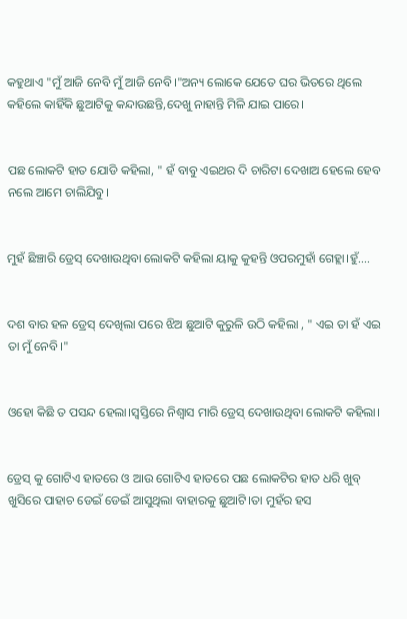କହୁଥାଏ "ମୁଁ ଆଜି ନେବି ମୁଁ ଆଜି ନେବି।"ଅନ୍ୟ ଲୋକେ ଯେତେ ଘର ଭିତରେ ଥିଲେ କହିଲେ କାହିଁକି ଛୁଆଟିକୁ କନ୍ଦାଉଛନ୍ତି,ଦେଖୁ ନାହାନ୍ତି ମିଳି ଯାଇ ପାରେ।


ପଛ ଲୋକଟି ହାତ ଯୋଡି କହିଲା, " ହଁ ବାବୁ ଏଇଥର ଦି ଚାରିଟା ଦେଖାଅ ହେଲେ ହେବ ନଲେ ଆମେ ଚାଲିଯିବୁ।


ମୁହଁ ଛିଞ୍ଚାରି ଡ୍ରେସ୍ ଦେଖାଉଥିବା ଲୋକଟି କହିଲା ୟାକୁ କୁହନ୍ତି ଓପରମୁହାଁ ଗେହ୍ଲା।ହୁଁ....


ଦଶ ବାର ହଳ ଡ୍ରେସ୍ ଦେଖିଲା ପରେ ଝିଅ ଛୁଆଟି କୁରୁଳି ଉଠି କହିଲା , " ଏଇ ତା ହଁ ଏଇ ତା ମୁଁ ନେବି।"


ଓହୋ କିଛି ତ ପସନ୍ଦ ହେଲା।ସ୍ୱସ୍ତିରେ ନିଶ୍ୱାସ ମାରି ଡ୍ରେସ୍ ଦେଖାଉଥିବା ଲୋକଟି କହିଲା।


ଡ୍ରେସ୍ କୁ ଗୋଟିଏ ହାତରେ ଓ ଆଉ ଗୋଟିଏ ହାତରେ ପଛ ଲୋକଟିର ହାତ ଧରି ଖୁବ୍ ଖୁସିରେ ପାହାଚ ଡେଇଁ ଡେଇଁ ଆସୁଥିଲା ବାହାରକୁ ଛୁଆଟି।ତା ମୁହଁର ହସ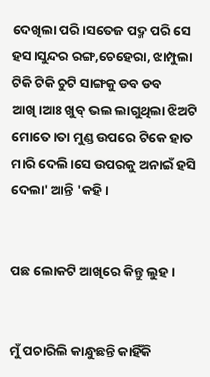ଦେଖିଲା ପରି।ସତେଜ ପଦ୍ମ ପରି ସେ ହସ।ସୁନ୍ଦର ରଙ୍ଗ,ଚେହେରା, ଝାମ୍ପୁଲା ଟିକି ଟିକି ଚୁଟି ସାଙ୍ଗକୁ ଡବ ଡବ ଆଖି।ଆଃ ଖୁବ୍ ଭଲ ଲାଗୁଥିଲା ଝିଅଟି ମୋତେ।ତା ମୁଣ୍ଡ ଉପରେ ଟିକେ ହାତ ମାରି ଦେଲି।ସେ ଉପରକୁ ଅନାଇଁ ହସି ଦେଲା' ଆନ୍ତି 'କହି।


ପଛ ଲୋକଟି ଆଖିରେ କିନ୍ତୁ ଲୁହ।


ମୁଁ ପଚାରିଲି କାନ୍ଧୁଛନ୍ତି କାହିଁକି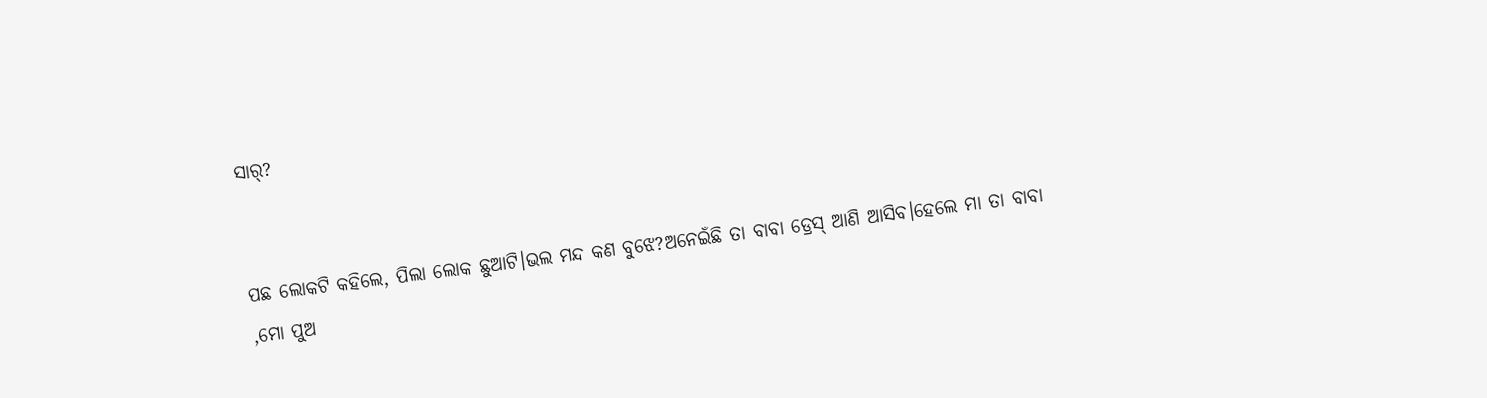ସାର୍?


ପଛ ଲୋକଟି କହିଲେ, ପିଲା ଲୋକ ଛୁଆଟି।ଭଲ ମନ୍ଦ କଣ ବୁଝେ?ଅନେଇଁଛି ତା ବାବା ଡ୍ରେସ୍ ଆଣି ଆସିବ।ହେଲେ ମା ତା ବାବା ,ମୋ ପୁଅ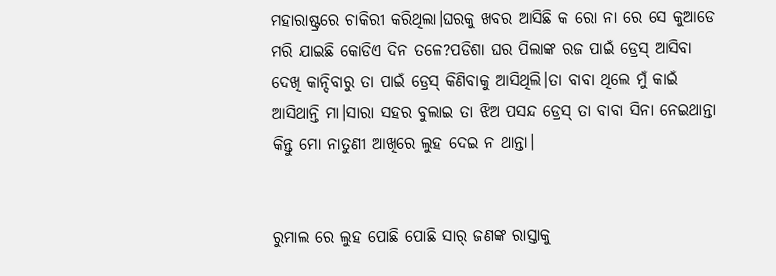ମହାରାଷ୍ଟ୍ରରେ ଚାକିରୀ କରିଥିଲା।ଘରକୁ ଖବର ଆସିଛି କ ରୋ ନା ରେ ସେ କୁଆଡେ ମରି ଯାଇଛି କୋଡିଏ ଦିନ ତଳେ?ପଡିଶା ଘର ପିଲାଙ୍କ ରଜ ପାଇଁ ଡ୍ରେସ୍ ଆସିବା ଦେଖି କାନ୍ଦିବାରୁ ତା ପାଇଁ ଡ୍ରେସ୍ କିଣିବାକୁ ଆସିଥିଲି।ତା ବାବା ଥିଲେ ମୁଁ କାଇଁ ଆସିଥାନ୍ତି ମା।ସାରା ସହର ବୁଲାଇ ତା ଝିଅ ପସନ୍ଦ ଡ୍ରେସ୍ ତା ବାବା ସିନା ନେଇଥାନ୍ତା କିନ୍ତୁ ମୋ ନାତୁଣୀ ଆଖିରେ ଲୁହ ଦେଇ ନ ଥାନ୍ତା।


ରୁମାଲ ରେ ଲୁହ ପୋଛି ପୋଛି ସାର୍ ଜଣଙ୍କ ରାସ୍ତାକୁ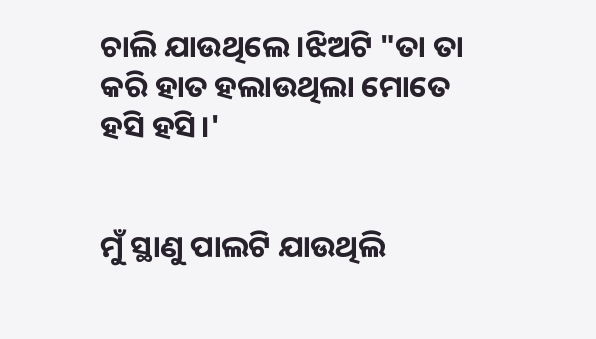ଚାଲି ଯାଉଥିଲେ।ଝିଅଟି "ତା ତା କରି ହାତ ହଲାଉଥିଲା ମୋତେ ହସି ହସି।'


ମୁଁ ସ୍ଥାଣୁ ପାଲଟି ଯାଉଥିଲି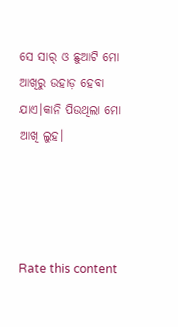ସେ ସାର୍ ଓ ଛୁଆଟି ମୋ ଆଖିରୁ ଉହାଡ଼ ହେବା ଯାଏ।କାନି ପିଉଥିଲା ମୋ ଆଖି ଲୁହ।




Rate this content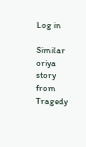Log in

Similar oriya story from Tragedy